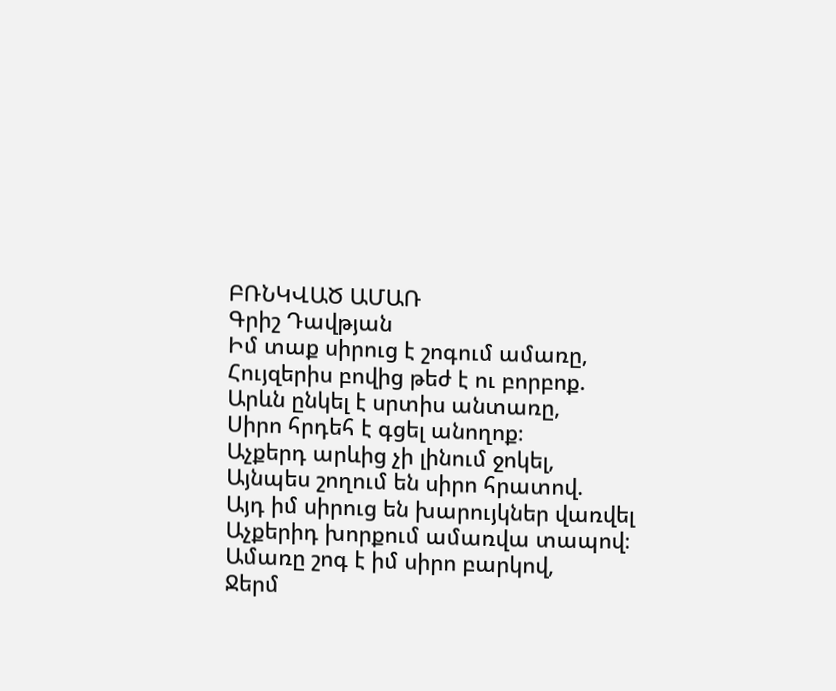ԲՌՆԿՎԱԾ ԱՄԱՌ
Գրիշ Դավթյան
Իմ տաք սիրուց է շոգում ամառը,
Հույզերիս բովից թեժ է ու բորբոք.
Արևն ընկել է սրտիս անտառը,
Սիրո հրդեհ է գցել անողոք։
Աչքերդ արևից չի լինում ջոկել,
Այնպես շողում են սիրո հրատով.
Այդ իմ սիրուց են խարույկներ վառվել
Աչքերիդ խորքում ամառվա տապով։
Ամառը շոգ է իմ սիրո բարկով,
Ջերմ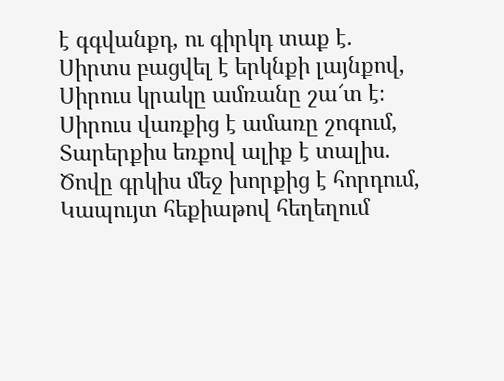է գգվանքդ, ու գիրկդ տաք է.
Սիրտս բացվել է երկնքի լայնքով,
Սիրուս կրակը ամռանը շա՜տ է։
Սիրուս վառքից է ամառը շոգում,
Տարերքիս եռքով ալիք է տալիս.
Ծովը գրկիս մեջ խորքից է հորդում,
Կապույտ հեքիաթով հեղեղում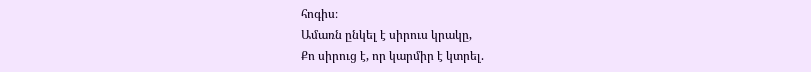հոգիս։
Ամառն ընկել է սիրուս կրակը,
Քո սիրուց է, որ կարմիր է կտրել.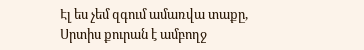Էլ ես չեմ զգում ամառվա տաքը,
Սրտիս քուրան է ամբողջ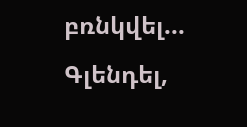բռնկվել...
Գլենդել,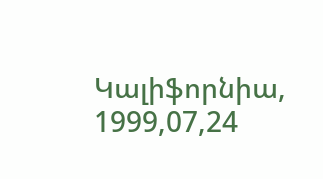Կալիֆորնիա,
1999,07,24